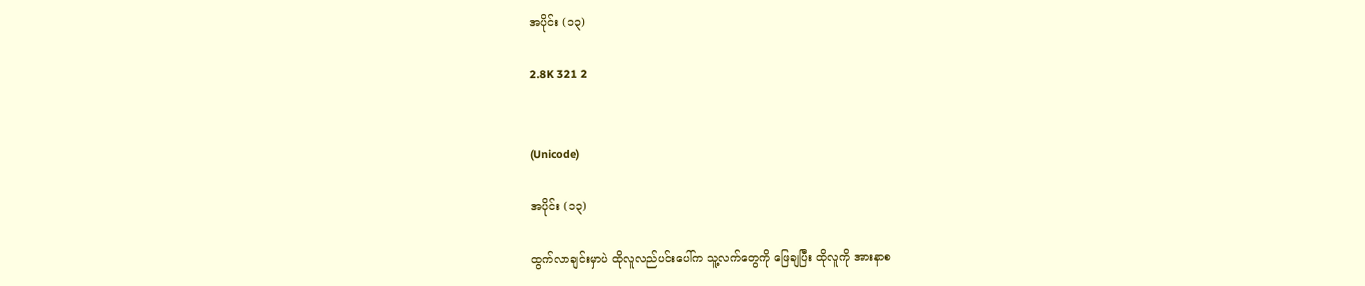အပိုင်း (၁၃)

2.8K 321 2


(Unicode)

အပိုင်း (၁၃)

ထွက်လာချင်းမှာပဲ ထိုလူလည်ပင်းပေါ်က သူ့လက်တွေကို ဖြေချပြီး ထိုလူကို အားနာစ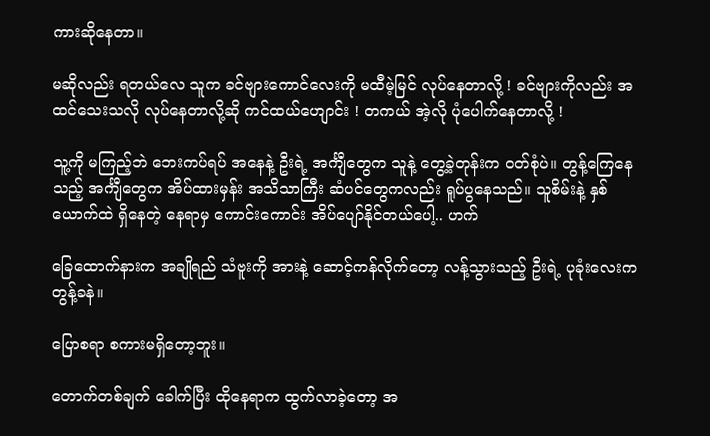ကားဆိုနေတာ။

မဆိုလည်း ရတယ်လေ သူက ခင်ဗျားကောင်လေးကို မထီမဲ့မြင် လုပ်နေတာလို့ ! ခင်ဗျားကိုလည်း အထင်သေးသလို လုပ်နေတာလို့ဆို ကင်ထယ်ဟျောင်း ! တကယ် အဲ့လို ပုံပေါက်နေတာလို့ !

သူ့ကို မကြည့်ဘဲ ဘေးကပ်ရပ် အနေနဲ့ ဦးရဲ့ အင်္ကျီတွေက သူနဲ့ တွေ့ခဲ့တုန်းက ဝတ်စုံပဲ။ တွန့်ကြေနေသည့် အင်္ကျီတွေက အိပ်ထားမှန်း အသိသာကြီး ဆံပင်တွေကလည်း ရူပ်ပွနေသည်။ သူစိမ်းနဲ့ နှစ်ယောက်ထဲ ရှိနေတဲ့ နေရာမှ ကောင်းကောင်း အိပ်ပျော်နိုင်တယ်ပေါ့.. ဟက်

ခြေထောက်နားက အချိုရည် သံဗူးကို အားနဲ့ ဆောင့်ကန်လိုက်တော့ လန့်သွားသည့် ဦးရဲ့ ပုခုံးလေးက တွန့်ခနဲ။

ပြောစရာ စကားမရှိတော့ဘူး။

တောက်တစ်ချက် ခေါက်ပြီး ထိုနေရာက ထွက်လာခဲ့တော့ အ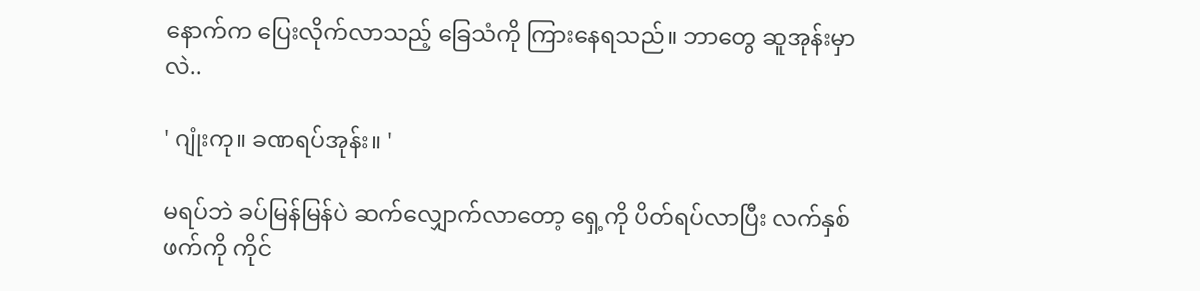နောက်က ပြေးလိုက်လာသည့် ခြေသံကို ကြားနေရသည်။ ဘာတွေ ဆူအုန်းမှာလဲ..

' ဂျုံးကု။ ခဏရပ်အုန်း။ '

မရပ်ဘဲ ခပ်မြန်မြန်ပဲ ဆက်လျှောက်လာတော့ ရှေ့ကို ပိတ်ရပ်လာပြီး လက်နှစ်ဖက်ကို ကိုင်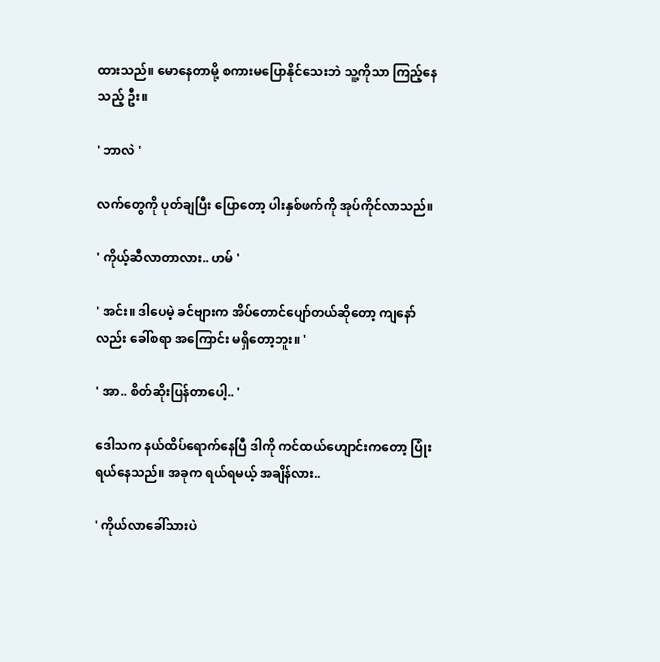ထားသည်။ မောနေတာမို့ စကားမပြောနိုင်သေးဘဲ သူ့ကိုသာ ကြည့်နေသည့် ဦး။

' ဘာလဲ '

လက်တွေကို ပုတ်ချပြီး ပြောတော့ ပါးနှစ်ဖက်ကို အုပ်ကိုင်လာသည်။

' ကိုယ့်ဆီလာတာလား.. ဟမ် '

' အင်း။ ဒါပေမဲ့ ခင်ဗျားက အိပ်တောင်ပျော်တယ်ဆိုတော့ ကျနော်လည်း ခေါ်စရာ အကြောင်း မရှိတော့ဘူး။ '

' အာ.. စိတ်ဆိုးပြန်တာပေါ့.. '

ဒေါသက နယ်ထိပ်ရောက်နေပြီ ဒါကို ကင်ထယ်ဟျောင်းကတော့ ပြုံးရယ်နေသည်။ အခုက ရယ်ရမယ့် အချိန်လား..

' ကိုယ်လာခေါ်သားပဲ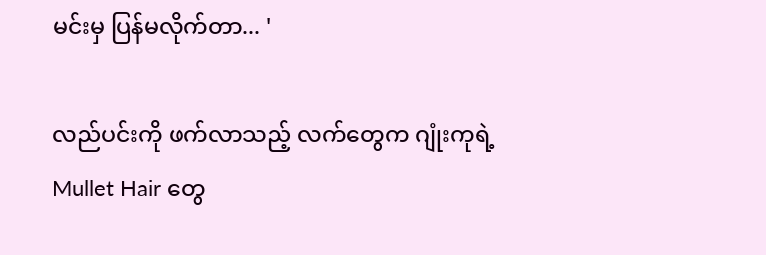မင်းမှ ပြန်မလိုက်တာ... '

လည်ပင်းကို ဖက်လာသည့် လက်တွေက ဂျုံးကုရဲ့ Mullet Hair တွေ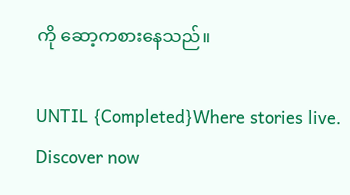ကို ဆော့ကစားနေသည်။

UNTIL {Completed}Where stories live. Discover now